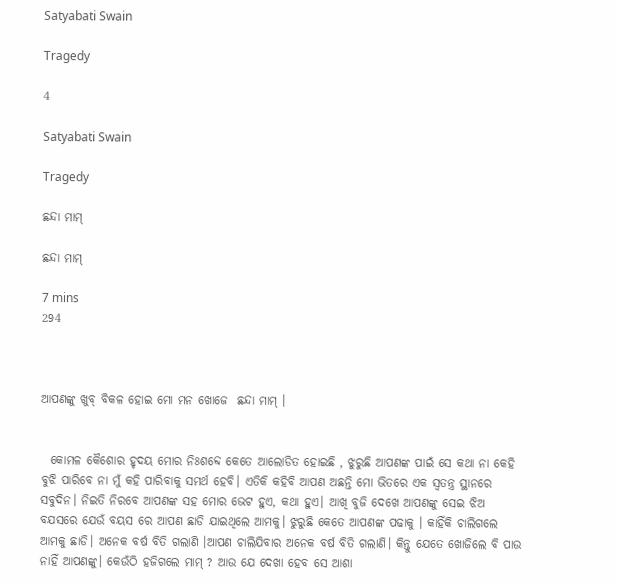Satyabati Swain

Tragedy

4

Satyabati Swain

Tragedy

ଛନ୍ଦା ମାମ୍

ଛନ୍ଦା ମାମ୍

7 mins
294



ଆପଣଙ୍କୁ ଖୁବ୍ ବିକଳ ହୋଇ ମୋ ମନ ଖୋଜେ  ଛନ୍ଦା ମାମ୍ ।


  କୋମଳ କୈଶୋର ହୃଦୟ ମୋର ନିଃଶବ୍ଦେ କେତେ ଆଲୋଡିତ ହୋଇଛି , ଝୁରୁଛି ଆପଣଙ୍କ ପାଇଁ ସେ କଥା ନା କେହି ବୁଝି ପାରିବେ ନା ମୁଁ କହି ପାରିବାକୁ ସମର୍ଥ ହେବି। ଏତିକି କହିବି ଆପଣ ଅଛନ୍ତି ମୋ ଭିତରେ ଏକ ସ୍ୱତନ୍ତ୍ର ସ୍ଥାନରେ ସବୁଦିନ। ନିଇତି ନିରବେ ଆପଣଙ୍କ ସହ ମୋର ଭେଟ ହୁଏ, କଥା ହୁଏ। ଆଖି ବୁଜି ଦେଖେ ଆପଣଙ୍କୁ ସେଇ ଝିଅ ବଯସରେ ଯେଉଁ ବୟସ ରେ ଆପଣ ଛାଡି ଯାଇଥିଲେ ଆମକୁ। ଝୁରୁଛି କେତେ ଆପଣଙ୍କ ପଢାକୁ । କାହିଁକି ଚାଲିଗଲେ ଆମକୁ ଛାଡି। ଅନେକ ବର୍ଷ ବିତି ଗଲାଣି ।ଆପଣ ଚାଲିଯିବାର ଅନେକ ବର୍ଷ ବିତି ଗଲାଣି। କିନ୍ତୁ ଯେତେ ଖୋଜିଲେ ବି ପାଉ ନାହିଁ ଆପଣଙ୍କୁ। କେଉଁଠି ହଜିଗଲେ ମାମ୍ ? ଆଉ ଯେ ଦେଖା ହେବ ସେ ଆଶା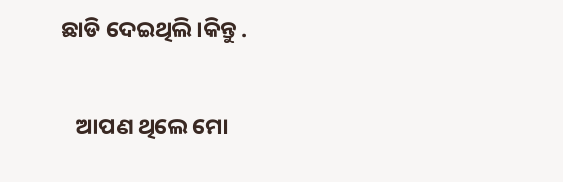ଛାଡି ଦେଇଥିଲି।କିନ୍ତୁ .


   ଆପଣ ଥିଲେ ମୋ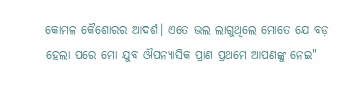କୋମଳ କୈଶୋରର ଆଦର୍ଶ। ଏତେ ଭଲ ଲାଗୁଥିଲେ ମୋତେ ଯେ ବଡ଼ ହେଲା ପରେ ମୋ ଯୁବ ଔପନ୍ୟାସିକ ପ୍ରାଣ ପ୍ରଥମେ ଆପଣଙ୍କୁ ନେଇ"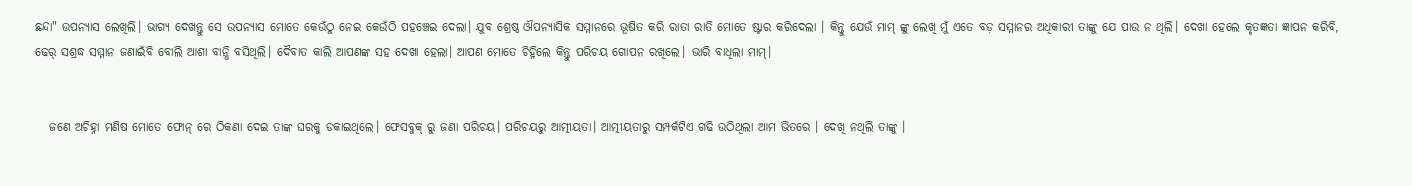ଛନ୍ଦା" ଉପନ୍ୟାସ ଲେଖିଲି। ଭାଗ୍ୟ ଦେଖନ୍ତୁ ସେ ଉପନ୍ୟାସ ମୋତେ କେଉଁଠୁ ନେଇ କେଉଁଠି ପହଞ୍ଚେଇ ଦେଲା। ଯୁବ ଶ୍ରେଷ୍ଠ ଔପନ୍ୟାସିକ ସମ୍ମାନରେ ଭୂଷିତ କରି ରାତା ରାତି ମୋତେ ଷ୍ଟାର କରିଦେଲା । କିନ୍ତୁ ଯେଉଁ ମାମ୍ ଙ୍କୁ ଲେଖି ମୁଁ ଏତେ ବଡ଼ ସମ୍ମାନର ଅଧିକାରୀ ତାଙ୍କୁ ଯେ ପାଉ ନ ଥିଲି। ଦେଖା ହେଲେ କୃତଜ୍ଞତା ଜ୍ଞାପନ କରିବି, ଢେର୍ ସଶ୍ରଦ୍ଧ ସମ୍ମାନ ଜଣାଇଁବି ବୋଲି ଆଶା ବାନ୍ଧି ବସିଥିଲି। ଦୈବାତ କାଲି ଆପଣଙ୍କ ସହ ଦେଖା ହେଲା। ଆପଣ ମୋତେ ଚିହ୍ନିଲେ କିନ୍ତୁ ପରିଚୟ ଗୋପନ ରଖିଲେ। ଭାରି ବାଧିଲା ମାମ୍।


   ଜଣେ ଅଚିହ୍ନା ମଣିଷ ମୋତେ ଫୋନ୍ ରେ ଠିକଣା ଦେଇ ତାଙ୍କ ଘରକୁ ଡକାଇଥିଲେ। ଫେସବୁକ୍ ରୁ ଜଣା ପରିଚୟ। ପରିଚୟରୁ ଆତ୍ମୀୟତା। ଆତ୍ମୀୟତାରୁ ସମ୍ପର୍କଟିଏ ଗଢି ଉଠିଥିଲା ଆମ ଭିତରେ । ଦେଖି ନଥିଲି ତାଙ୍କୁ ।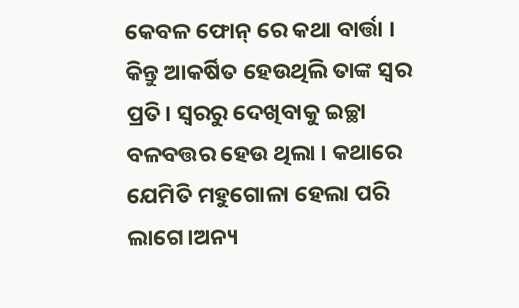କେବଳ ଫୋନ୍ ରେ କଥା ବାର୍ତ୍ତା । କିନ୍ତୁ ଆକର୍ଷିତ ହେଉଥିଲି ତାଙ୍କ ସ୍ୱର ପ୍ରତି। ସ୍ୱରରୁ ଦେଖିବାକୁ ଇଚ୍ଛା ବଳବତ୍ତର ହେଉ ଥିଲା । କଥାରେ ଯେମିତି ମହୁଗୋଳା ହେଲା ପରି ଲାଗେ।ଅନ୍ୟ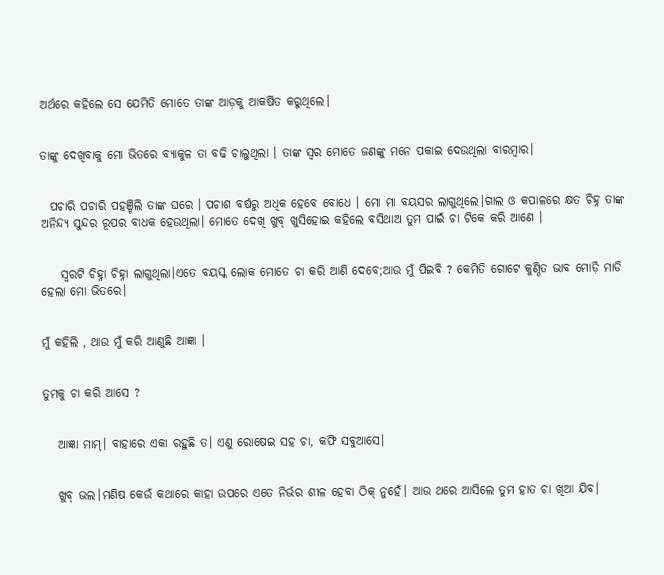ଅର୍ଥରେ କହିଲେ ସେ ଯେମିତି ମୋତେ ତାଙ୍କ ଆଡ଼କୁ ଆକର୍ଷିତ କରୁଥିଲେ।


ତାଙ୍କୁ ଦେଖିବାକୁ ମୋ ଭିତରେ ବ୍ୟାକୁଳ ତା ବଢି ଚାଲୁଥିଲା । ତାଙ୍କ ସ୍ଵର ମୋତେ ଜଣଙ୍କୁ ମନେ ପକାଇ ଦେଉଥିଲା ବାରମ୍ବାର।


  ପଚାରି ପଚାରି ପହଞ୍ଚିଲି ତାଙ୍କ ଘରେ । ପଚାଶ ବର୍ଷରୁ ଅଧିକ ହେବେ ବୋଧେ । ମୋ ମା ବୟସର ଲାଗୁଥିଲେ।ଗାଲ ଓ କପାଳରେ କ୍ଷତ ଚିହ୍ନ ତାଙ୍କ ଅନିନ୍ଦ୍ୟ ସୁନ୍ଦର ରୂପର ବାଧକ ହେଉଥିଲା। ମୋତେ ଦେଖି ଖୁବ୍ ଖୁସିହୋଇ କହିଲେ ବସିଥାଅ ତୁମ ପାଇଁ ଚା ଟିକେ କରି ଆଣେ ।


    ସ୍ୱରଟି ଚିହ୍ନା ଚିହ୍ନା ଲାଗୁଥିଲା।ଏତେ ବୟସ୍କ ଲୋକ ମୋତେ ଚା କରି ଆଣି ଦେବେ;ଆଉ ମୁଁ ପିଇବି ? କେମିତି ଗୋଟେ କୁଣ୍ଠିତ ଭାବ ମୋଡ଼ି ମାଡି ହେଲା ମୋ ଭିତରେ।


ମୁଁ କହିଲି , ଥାଉ ମୁଁ କରି ଆଣୁଛି ଆଜ୍ଞା ।


ତୁମକୁ ଚା କରି ଆସେ ?


   ଆଜ୍ଞା ମାମ୍। ବାହାରେ ଏକା ରହୁଛି ତ। ଏଣୁ ରୋଷେଇ ସହ ଚା, କଫି ସବୁଆସେ।


   ଖୁବ୍ ଭଲ।ମଣିଷ କେଉଁ କଥାରେ କାହା ଉପରେ ଏତେ ନିର୍ଭର ଶୀଳ ହେବା ଠିକ୍ ନୁହେଁ। ଆଉ ଥରେ ଆସିଲେ ତୁମ ହାତ ଚା ଖିଆ ଯିବ।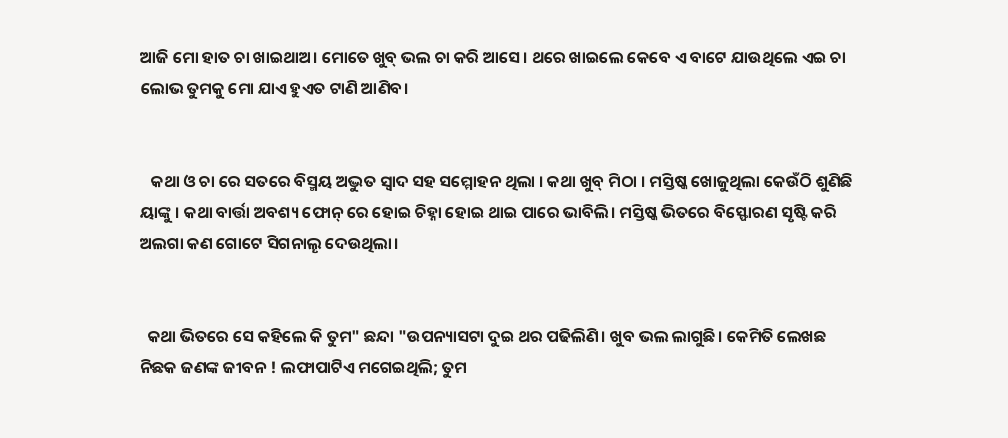ଆଜି ମୋ ହାତ ଚା ଖାଇଥାଅ। ମୋତେ ଖୁବ୍ ଭଲ ଚା କରି ଆସେ। ଥରେ ଖାଇଲେ କେବେ ଏ ବାଟେ ଯାଉଥିଲେ ଏଇ ଚା ଲୋଭ ତୁମକୁ ମୋ ଯାଏ ହୁଏତ ଟାଣି ଆଣିବ।


   କଥା ଓ ଚା ରେ ସତରେ ବିସ୍ମୟ ଅଦ୍ଭୁତ ସ୍ୱାଦ ସହ ସମ୍ମୋହନ ଥିଲା । କଥା ଖୁବ୍ ମିଠା । ମସ୍ତିଷ୍କ ଖୋଜୁଥିଲା କେଉଁଠି ଶୁଣିଛି ୟାଙ୍କୁ । କଥା ବାର୍ତ୍ତା ଅବଶ୍ୟ ଫୋନ୍ ରେ ହୋଇ ଚିହ୍ନା ହୋଇ ଥାଇ ପାରେ ଭାବିଲି। ମସ୍ତିଷ୍କ ଭିତରେ ବିସ୍ଫୋରଣ ସୃଷ୍ଟି କରି ଅଲଗା କଣ ଗୋଟେ ସିଗନାଲୄ ଦେଉଥିଲା।


  କଥା ଭିତରେ ସେ କହିଲେ କି ତୁମ" ଛନ୍ଦା "ଉପନ୍ୟାସଟା ଦୁଇ ଥର ପଢିଲିଣି। ଖୁବ ଭଲ ଲାଗୁଛି। କେମିତି ଲେଖଛ ନିଛକ ଜଣଙ୍କ ଜୀବନ ! ଲଫାପାଟିଏ ମଗେଇଥିଲି; ତୁମ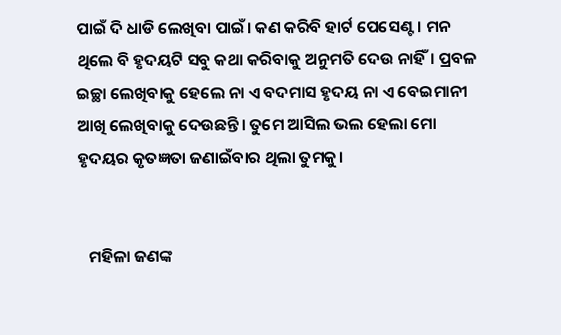ପାଇଁ ଦି ଧାଡି ଲେଖିବା ପାଇଁ। କଣ କରିବି ହାର୍ଟ ପେସେଣ୍ଟ । ମନ ଥିଲେ ବି ହୃଦୟଟି ସବୁ କଥା କରିବାକୁ ଅନୁମତି ଦେଉ ନାହିଁ। ପ୍ରବଳ ଇଚ୍ଛା ଲେଖିବାକୁ ହେଲେ ନା ଏ ବଦମାସ ହୃଦୟ ନା ଏ ବେଇମାନୀ ଆଖି ଲେଖିବାକୁ ଦେଉଛନ୍ତି। ତୁମେ ଆସିଲ ଭଲ ହେଲା ମୋ ହୃଦୟର କୃତଜ୍ଞତା ଜଣାଇଁବାର ଥିଲା ତୁମକୁ।


   ମହିଳା ଜଣଙ୍କ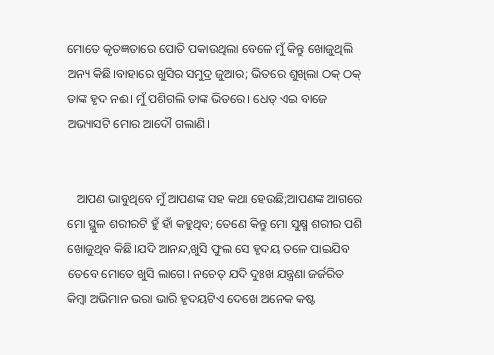ମୋତେ କୃତଜ୍ଞତାରେ ପୋତି ପକାଉଥିଲା ବେଳେ ମୁଁ କିନ୍ତୁ ଖୋଜୁଥିଲି ଅନ୍ୟ କିଛି।ବାହାରେ ଖୁସିର ସମୁଦ୍ର ଜୁଆର; ଭିତରେ ଶୁଖିଲା ଠକ୍ ଠକ୍ ତାଙ୍କ ହୃଦ ନଈ। ମୁଁ ପଶିଗଲି ତାଙ୍କ ଭିତରେ। ଧେତ୍ ଏଇ ବାଜେ ଅଭ୍ୟାସଟି ମୋର ଆଦୌ ଗଲାଣି।


   ଆପଣ ଭାବୁଥିବେ ମୁଁ ଆପଣଙ୍କ ସହ କଥା ହେଉଛି;ଆପଣଙ୍କ ଆଗରେ ମୋ ସ୍ଥୁଳ ଶରୀରଟି ହୁଁ ହାଁ କହୁଥିବ; ତେଣେ କିନ୍ତୁ ମୋ ସୁକ୍ଷ୍ମ ଶରୀର ପଶି ଖୋଜୁଥିବ କିଛି।ଯଦି ଆନନ୍ଦ,ଖୁସି ଫୁଲ ସେ ହୃଦୟ ତଳେ ପାଇଯିବ ତେବେ ମୋତେ ଖୁସି ଲାଗେ। ନଚେତ୍ ଯଦି ଦୁଃଖ ଯନ୍ତ୍ରଣା ଜର୍ଜରିତ କିମ୍ବା ଅଭିମାନ ଭରା ଭାରି ହୃଦୟଟିଏ ଦେଖେ ଅନେକ କଷ୍ଟ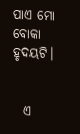ପାଏ ମୋ ବୋକା ହୃଦୟଟି।


  ଏ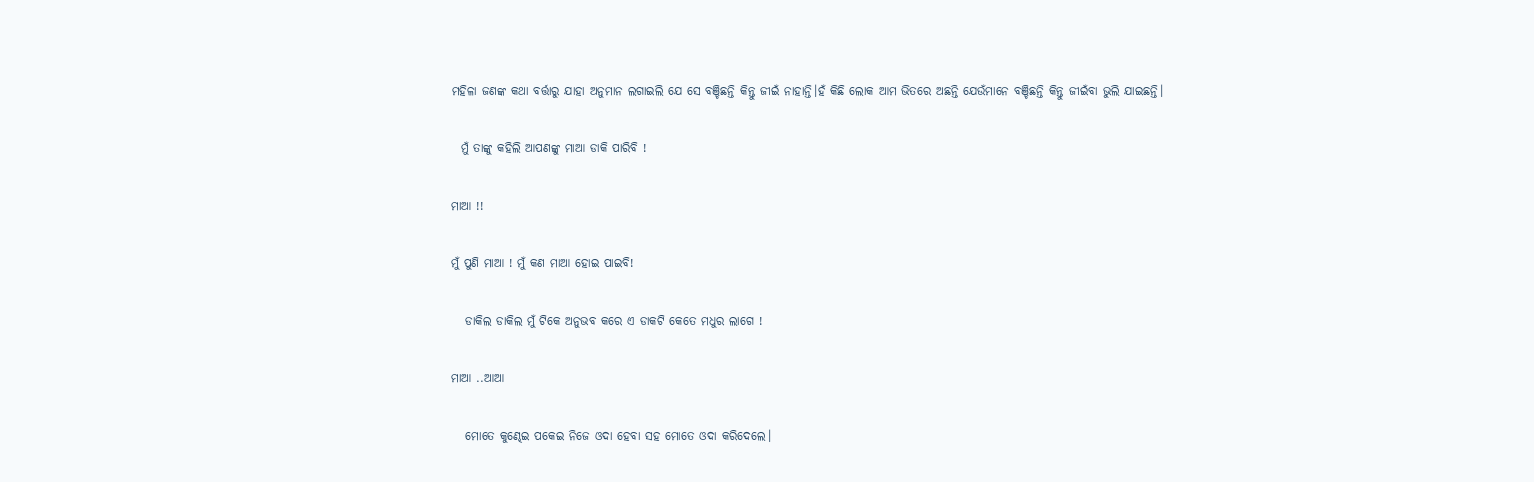ମହିଳା ଜଣଙ୍କ କଥା ବର୍ତ୍ତାରୁ ଯାହା ଅନୁମାନ ଲଗାଇଲି ଯେ ସେ ବଞ୍ଚିଛନ୍ତି କିନ୍ତୁ ଜୀଇଁ ନାହାନ୍ତି।ହଁ କିଛି ଲୋକ ଆମ ଭିତରେ ଅଛନ୍ତି ଯେଉଁମାନେ ବଞ୍ଚିଛନ୍ତି କିନ୍ତୁ ଜୀଇଁବା ଭୁଲି ଯାଇଛନ୍ତି।


  ମୁଁ ତାଙ୍କୁ କହିଲି ଆପଣଙ୍କୁ ମାଆ ଡାକି ପାରିବି !


ମାଆ !!


ମୁଁ ପୁଣି ମାଆ ! ମୁଁ କଣ ମାଆ ହୋଇ ପାଇବି!


   ଡାକିଲ ଡାକିଲ ମୁଁ ଟିକେ ଅନୁଭବ କରେ ଏ ଡାକଟି କେତେ ମଧୁର ଲାଗେ !


ମାଆ ..ଆଆ


   ମୋତେ କୁଣ୍ଢେଇ ପକେଇ ନିଜେ ଓଦା ହେବା ସହ ମୋତେ ଓଦା କରିଦେଲେ।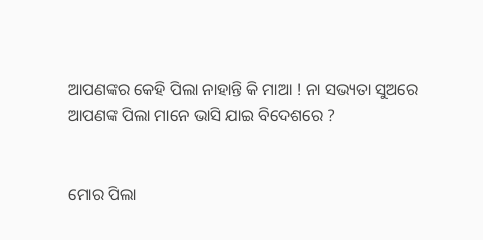ଆପଣଙ୍କର କେହି ପିଲା ନାହାନ୍ତି କି ମାଆ ! ନା ସଭ୍ୟତା ସୁଅରେ ଆପଣଙ୍କ ପିଲା ମାନେ ଭାସି ଯାଇ ବିଦେଶରେ ?


ମୋର ପିଲା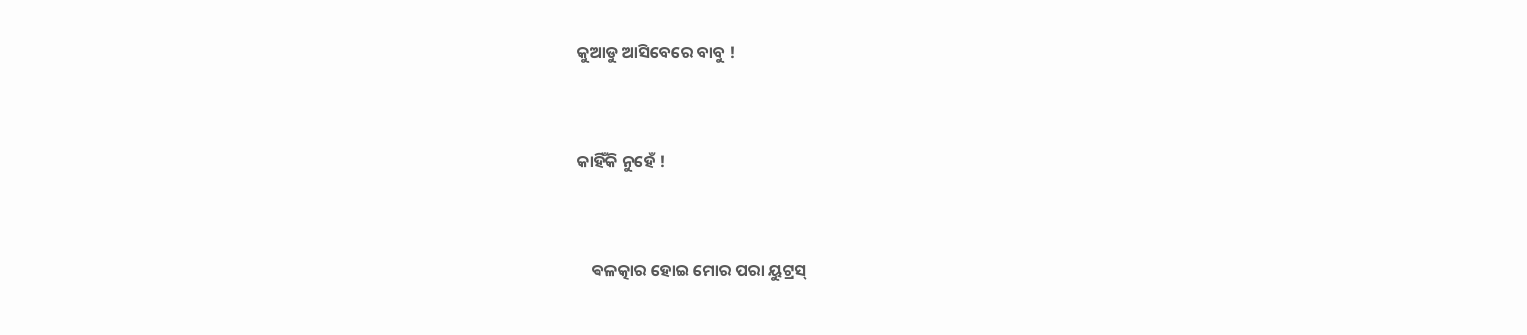କୁଆଡୁ ଆସିବେରେ ବାବୁ !


କାହିଁକି ନୁହେଁ !


    ଵଳତ୍କାର ହୋଇ ମୋର ପରା ୟୁଟ୍ରସ୍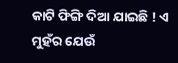କାଟି ଫିଙ୍ଗି ଦିଆ ଯାଇଛି ! ଏ ମୁହଁର ଯେଉଁ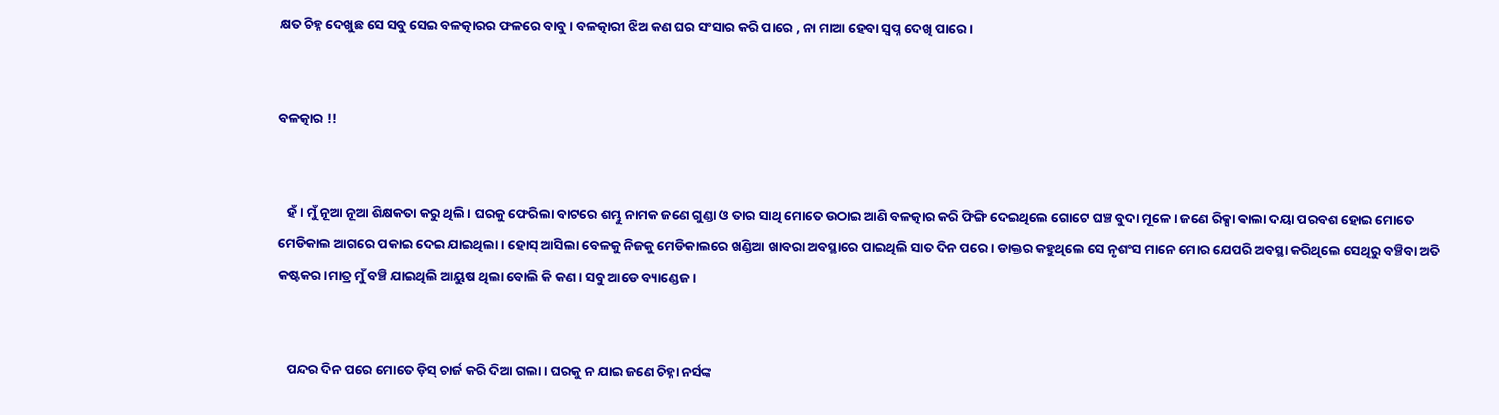କ୍ଷତ ଚିହ୍ନ ଦେଖୁଛ ସେ ସବୁ ସେଇ ବଳତ୍କାରର ଫଳରେ ବାବୁ। ବଳତ୍କାରୀ ଝିଅ କଣ ଘର ସଂସାର କରି ପାରେ , ନା ମାଆ ହେବା ସ୍ୱପ୍ନ ଦେଖି ପାରେ।


ବଳତ୍କାର !!


   ହଁ । ମୁଁ ନୂଆ ନୂଆ ଶିକ୍ଷକତା କରୁ ଥିଲି। ଘରକୁ ଫେରିଲା ବାଟରେ ଶମ୍ଭୁ ନାମକ ଜଣେ ଗୁଣ୍ଡା ଓ ତାର ସାଥି ମୋତେ ଉଠାଇ ଆଣି ବଳତ୍କାର କରି ଫିଙ୍ଗି ଦେଇଥିଲେ ଗୋଟେ ଘଞ୍ଚ ବୁଦା ମୂଳେ। ଜଣେ ରିକ୍ସା ଵାଲା ଦୟା ପରବଶ ହୋଇ ମୋତେ ମେଡିକାଲ ଆଗରେ ପକାଇ ଦେଇ ଯାଇଥିଲା। ହୋସ୍ ଆସିଲା ବେଳକୁ ନିଜକୁ ମେଡିକାଲରେ ଖଣ୍ଡିଆ ଖାବରା ଅବସ୍ଥାରେ ପାଇଥିଲି ସାତ ଦିନ ପରେ। ଡାକ୍ତର କହୁଥିଲେ ସେ ନୃଶଂସ ମାନେ ମୋର ଯେପରି ଅବସ୍ଥା କରିଥିଲେ ସେଥିରୁ ବଞ୍ଚିବା ଅତି କଷ୍ଟକର।ମାତ୍ର ମୁଁ ବଞ୍ଚି ଯାଇଥିଲି ଆୟୁଷ ଥିଲା ବୋଲି କି କଣ। ସବୁ ଆଡେ ବ୍ୟାଣ୍ଡେଜ ।


   ପନ୍ଦର ଦିନ ପରେ ମୋତେ ଡ଼ିସ୍ ଚାର୍ଜ କରି ଦିଆ ଗଲା। ଘରକୁ ନ ଯାଇ ଜଣେ ଚିହ୍ନା ନର୍ସଙ୍କ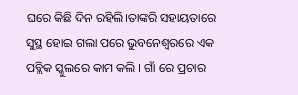ଘରେ କିଛି ଦିନ ରହିଲି।ତାଙ୍କରି ସହାୟତାରେ ସୁସ୍ଥ ହୋଇ ଗଲା ପରେ ଭୁବନେଶ୍ୱରରେ ଏକ ପବ୍ଲିକ ସ୍କୁଲରେ କାମ କଲି । ଗାଁ ରେ ପ୍ରଚାର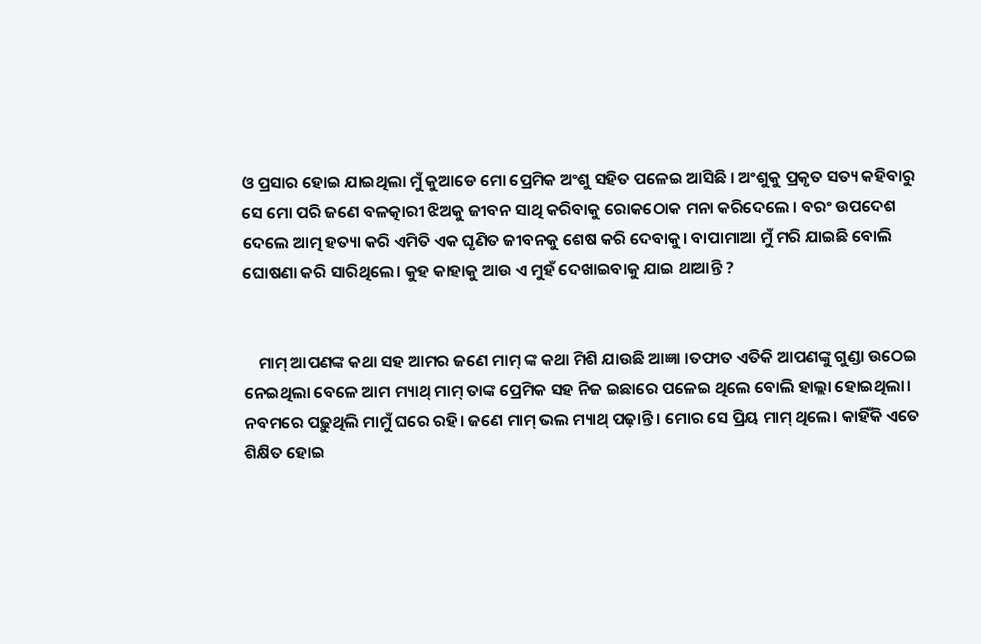ଓ ପ୍ରସାର ହୋଇ ଯାଇଥିଲା ମୁଁ କୁଆଡେ ମୋ ପ୍ରେମିକ ଅଂଶୁ ସହିତ ପଳେଇ ଆସିଛି । ଅଂଶୁକୁ ପ୍ରକୃତ ସତ୍ୟ କହିବାରୁ ସେ ମୋ ପରି ଜଣେ ବଳତ୍କାରୀ ଝିଅକୁ ଜୀବନ ସାଥି କରିବାକୁ ରୋକଠୋକ ମନା କରିଦେଲେ । ବରଂ ଉପଦେଶ ଦେଲେ ଆତ୍ମ ହତ୍ୟା କରି ଏମିତି ଏକ ଘୃଣିତ ଜୀବନକୁ ଶେଷ କରି ଦେବାକୁ। ବାପାମାଆ ମୁଁ ମରି ଯାଇଛି ବୋଲି ଘୋଷଣା କରି ସାରିଥିଲେ। କୁହ କାହାକୁ ଆଉ ଏ ମୁହଁ ଦେଖାଇବାକୁ ଯାଇ ଥାଆନ୍ତି ?


    ମାମ୍ ଆପଣଙ୍କ କଥା ସହ ଆମର ଜଣେ ମାମ୍ ଙ୍କ କଥା ମିଶି ଯାଉଛି ଆଜ୍ଞା ।ତଫାତ ଏତିକି ଆପଣଙ୍କୁ ଗୁଣ୍ଡା ଉଠେଇ ନେଇଥିଲା ବେଳେ ଆମ ମ୍ୟାଥ୍ ମାମ୍ ତାଙ୍କ ପ୍ରେମିକ ସହ ନିଜ ଇଛାରେ ପଳେଇ ଥିଲେ ବୋଲି ହାଲ୍ଲା ହୋଇଥିଲା। ନବମରେ ପଢ଼ୁଥିଲି ମାମୁଁ ଘରେ ରହି। ଜଣେ ମାମ୍ ଭଲ ମ୍ୟାଥ୍ ପଢ଼ାନ୍ତି । ମୋର ସେ ପ୍ରିୟ ମାମ୍ ଥିଲେ। କାହିଁକି ଏତେ ଶିକ୍ଷିତ ହୋଇ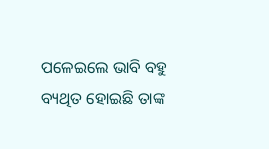ପଳେଇଲେ ଭାବି ବହୁ ବ୍ୟଥିତ ହୋଇଛି ତାଙ୍କ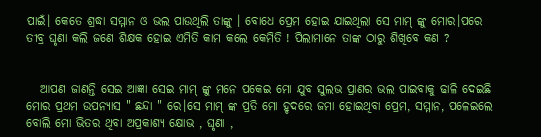ପାଇଁ। କେତେ ଶ୍ରଦ୍ଧା ସମ୍ମାନ ଓ ଭଲ ପାଉଥିଲି ତାଙ୍କୁ । ବୋଧେ ପ୍ରେମ ହୋଇ ଯାଇଥିଲା ସେ ମାମ୍ ଙ୍କୁ ମୋର।ପରେ ତୀବ୍ର ଘୃଣା କଲି ଜଣେ ଶିକ୍ଷକ ହୋଇ ଏମିତି କାମ କଲେ କେମିତି ! ପିଲାମାନେ ତାଙ୍କ ଠାରୁ ଶିଖିବେ କଣ ?


   ଆପଣ ଜାଣନ୍ତି ସେଇ ଆଜ୍ଞା ସେଇ ମାମ୍ ଙ୍କୁ ମନେ ପକେଇ ମୋ ଯୁବ ସୁଲଭ ପ୍ରାଣର ଭଲ ପାଇବାକୁ ଢାଳି ଦେଇଛି ମୋର ପ୍ରଥମ ଉପନ୍ୟାସ " ଛନ୍ଦା " ରେ।ସେ ମାମ୍ ଙ୍କ ପ୍ରତି ମୋ ହୃଦରେ ଜମା ହୋଇଥିବା ପ୍ରେମ, ସମ୍ମାନ, ପଳେଇଲେ ବୋଲି ମୋ ଭିତର ଥିବା ଅପ୍ରକାଶ୍ୟ କ୍ଷୋଭ , ଘୃଣା ,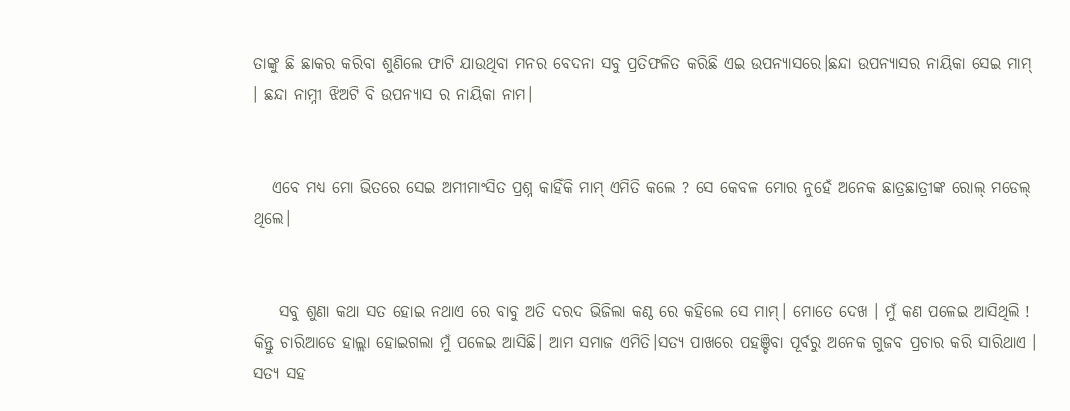ତାଙ୍କୁ ଛି ଛାକର କରିବା ଶୁଣିଲେ ଫାଟି ଯାଉଥିବା ମନର ବେଦନା ସବୁ ପ୍ରତିଫଳିତ କରିଛି ଏଇ ଉପନ୍ୟାସରେ।ଛନ୍ଦା ଉପନ୍ୟାସର ନାୟିକା ସେଇ ମାମ୍ । ଛନ୍ଦା ନାମ୍ନୀ ଝିଅଟି ବି ଉପନ୍ୟାସ ର ନାୟିକା ନାମ।


   ଏବେ ମଧ୍ୟ ମୋ ଭିତରେ ସେଇ ଅମୀମାଂସିତ ପ୍ରଶ୍ନ କାହିଁକି ମାମ୍ ଏମିତି କଲେ ? ସେ କେବଳ ମୋର ନୁହେଁ ଅନେକ ଛାତ୍ରଛାତ୍ରୀଙ୍କ ରୋଲ୍ ମଡେଲ୍ ଥିଲେ।


    ସବୁ ଶୁଣା କଥା ସତ ହୋଇ ନଥାଏ ରେ ବାବୁ ଅତି ଦରଦ ଭିଜିଲା କଣ୍ଠ ରେ କହିଲେ ସେ ମାମ୍। ମୋତେ ଦେଖ । ମୁଁ କଣ ପଳେଇ ଆସିଥିଲି ! କିନ୍ତୁ ଚାରିଆଡେ ହାଲ୍ଲା ହୋଇଗଲା ମୁଁ ପଳେଇ ଆସିଛି। ଆମ ସମାଜ ଏମିତି।ସତ୍ୟ ପାଖରେ ପହଞ୍ଚିବା ପୂର୍ବରୁ ଅନେକ ଗୁଜବ ପ୍ରଚାର କରି ସାରିଥାଏ । ସତ୍ୟ ସହ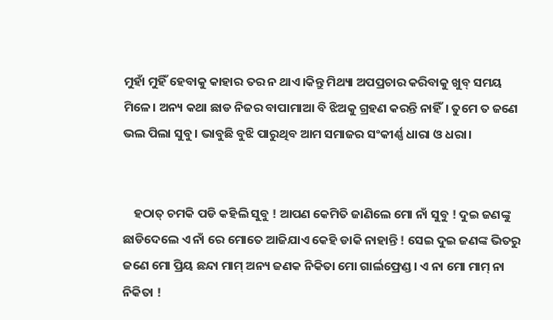ମୁହାଁ ମୁହିଁ ହେବାକୁ କାହାର ତର ନ ଥାଏ।କିନ୍ତୁ ମିଥ୍ୟା ଅପପ୍ରଚାର କରିବାକୁ ଖୁବ୍ ସମୟ ମିଳେ। ଅନ୍ୟ କଥା ଛାଡ ନିଜର ବାପାମାଆ ବି ଝିଅକୁ ଗ୍ରହଣ କରନ୍ତି ନାହିଁ। ତୁମେ ତ ଜଣେ ଭଲ ପିଲା ସୁବୁ। ଭାବୁଛି ବୁଝି ପାରୁଥିବ ଆମ ସମାଜର ସଂକୀର୍ଣ୍ଣ ଧାରା ଓ ଧରା।


    ହଠାତ୍ ଚମକି ପଡି କହିଲି ସୁବୁ ! ଆପଣ କେମିତି ଜାଣିଲେ ମୋ ନାଁ ସୁବୁ ! ଦୁଇ ଜଣଙ୍କୁ ଛାଡିଦେଲେ ଏ ନାଁ ରେ ମୋତେ ଆଜିଯାଏ କେହି ଡାକି ନାହାନ୍ତି ! ସେଇ ଦୁଇ ଜଣଙ୍କ ଭିତରୁ ଜଣେ ମୋ ପ୍ରିୟ ଛନ୍ଦା ମାମ୍ ଅନ୍ୟ ଜଣକ ନିକିତା ମୋ ଗାର୍ଲଫ୍ରେଣ୍ଡ। ଏ ନା ମୋ ମାମ୍ ନା ନିକିତା !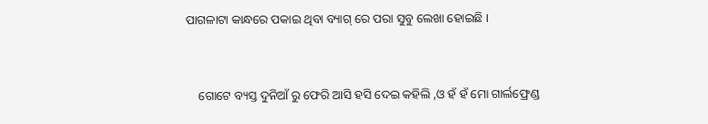ପାଗଳାଟା କାନ୍ଧରେ ପକାଇ ଥିବା ବ୍ୟାଗ୍ ରେ ପରା ସୁବୁ ଲେଖା ହୋଇଛି ।


    ଗୋଟେ ବ୍ୟସ୍ତ ଦୁନିଆଁ ରୁ ଫେରି ଆସି ହସି ଦେଇ କହିଲି ,ଓ ହଁ ହଁ ମୋ ଗାର୍ଲଫ୍ରେଣ୍ଡ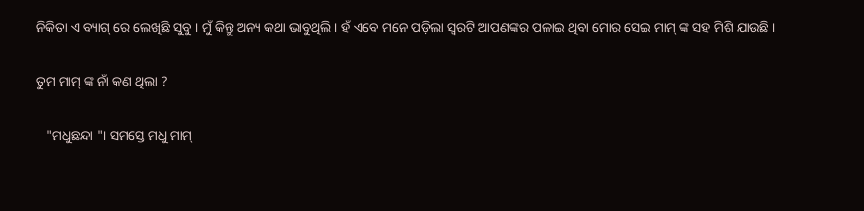ନିକିତା ଏ ବ୍ୟାଗ୍ ରେ ଲେଖିଛି ସୁବୁ । ମୁଁ କିନ୍ତୁ ଅନ୍ୟ କଥା ଭାବୁଥିଲି । ହଁ ଏବେ ମନେ ପଡ଼ିଲା ସ୍ୱରଟି ଆପଣଙ୍କର ପଳାଇ ଥିବା ମୋର ସେଇ ମାମ୍ ଙ୍କ ସହ ମିଶି ଯାଉଛି ।


ତୁମ ମାମ୍ ଙ୍କ ନାଁ କଣ ଥିଲା ?


   "ମଧୁଛନ୍ଦା "। ସମସ୍ତେ ମଧୁ ମାମ୍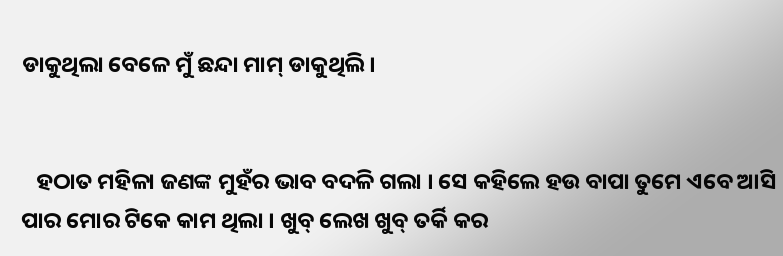ଡାକୁଥିଲା ବେଳେ ମୁଁ ଛନ୍ଦା ମାମ୍ ଡାକୁଥିଲି।


   ହଠାତ ମହିଳା ଜଣଙ୍କ ମୁହଁର ଭାବ ବଦଳି ଗଲା । ସେ କହିଲେ ହଉ ବାପା ତୁମେ ଏବେ ଆସି ପାର ମୋର ଟିକେ କାମ ଥିଲା । ଖୁବ୍ ଲେଖ ଖୁବ୍ ତର୍କି କର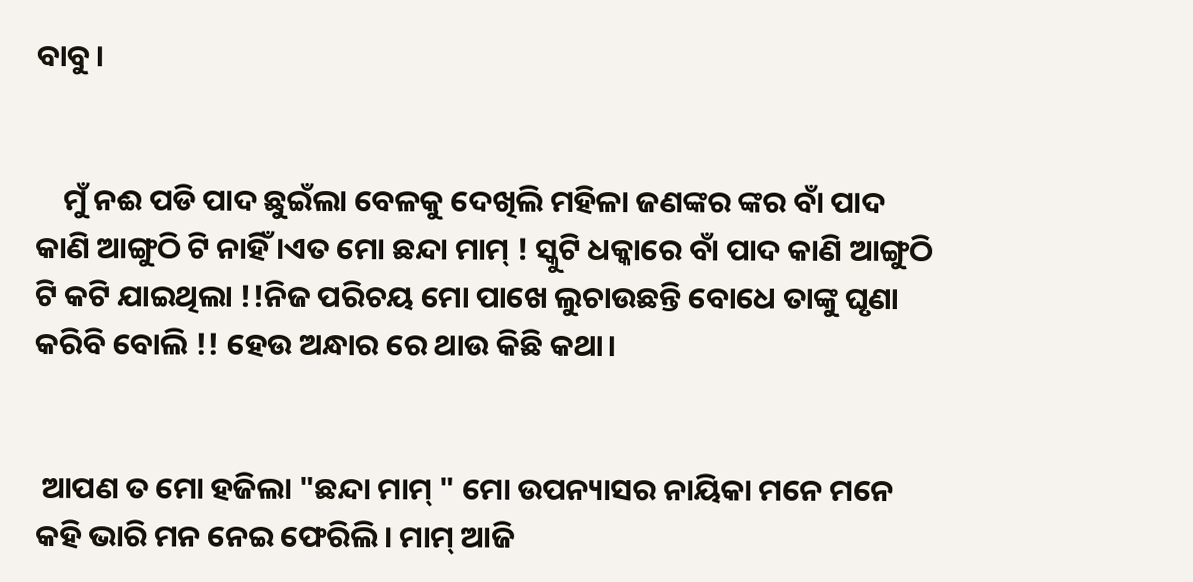ବାବୁ।


    ମୁଁ ନଈ ପଡି ପାଦ ଛୁଇଁଲା ବେଳକୁ ଦେଖିଲି ମହିଳା ଜଣଙ୍କର ଙ୍କର ବାଁ ପାଦ କାଣି ଆଙ୍ଗୁଠି ଟି ନାହିଁ ।ଏତ ମୋ ଛନ୍ଦା ମାମ୍ ! ସ୍କୁଟି ଧକ୍କାରେ ବାଁ ପାଦ କାଣି ଆଙ୍ଗୁଠି ଟି କଟି ଯାଇଥିଲା !!ନିଜ ପରିଚୟ ମୋ ପାଖେ ଲୁଚାଉଛନ୍ତି ବୋଧେ ତାଙ୍କୁ ଘୃଣା କରିବି ବୋଲି !! ହେଉ ଅନ୍ଧାର ରେ ଥାଉ କିଛି କଥା।


 ଆପଣ ତ ମୋ ହଜିଲା "ଛନ୍ଦା ମାମ୍ " ମୋ ଉପନ୍ୟାସର ନାୟିକା ମନେ ମନେ କହି ଭାରି ମନ ନେଇ ଫେରିଲି। ମାମ୍ ଆଜି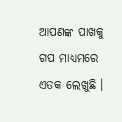ଆପଣଙ୍କ ପାଖକୁ ଗପ ମାଧ୍ୟମରେ ଏତକ ଲେଖୁଛି ।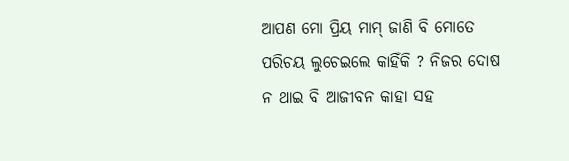ଆପଣ ମୋ ପ୍ରିୟ ମାମ୍ ଜାଣି ବି ମୋତେ ପରିଚୟ ଲୁଚେଇଲେ କାହିଁକି ? ନିଜର ଦୋଷ ନ ଥାଇ ବି ଆଜୀବନ କାହା ସହ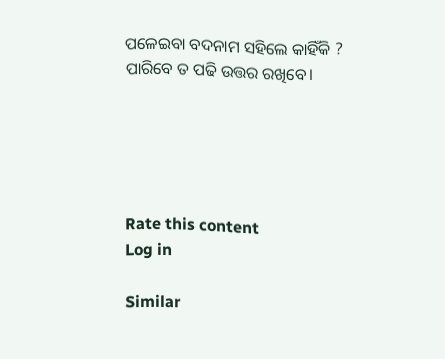ପଳେଇବା ବଦନାମ ସହିଲେ କାହିଁକି ? ପାରିବେ ତ ପଢି ଉତ୍ତର ରଖିବେ।





Rate this content
Log in

Similar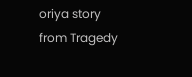oriya story from Tragedy